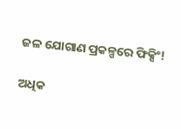ଜଳ ଯୋଗାଣ ପ୍ରକଳ୍ପରେ ଫିକ୍ସିଂ!

ଅଧିକ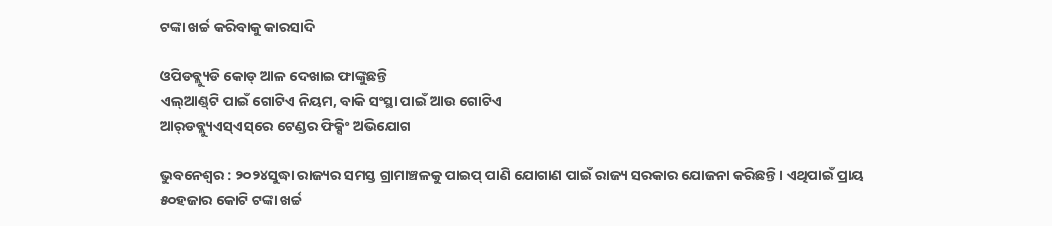ଟଙ୍କା ଖର୍ଚ୍ଚ କରିବାକୁ କାରସାଦି

ଓପିଡବ୍ଲ୍ୟୁଡି କୋଡ୍‌ ଆଳ ଦେଖାଇ ଫାଙ୍କୁଛନ୍ତି
ଏଲ୍‌ଆଣ୍ଡ୍‌ଟି ପାଇଁ ଗୋଟିଏ ନିୟମ, ବାକି ସଂସ୍ଥା ପାଇଁ ଆଉ ଗୋଟିଏ
ଆର୍‌ଡବ୍ଲ୍ୟୁଏସ୍‌ଏସ୍‌ରେ ଟେଣ୍ଡର ଫିକ୍ସିଂ ଅଭିଯୋଗ

ଭୁବନେଶ୍ୱର : ୨୦୨୪ସୁଦ୍ଧା ରାଜ୍ୟର ସମସ୍ତ ଗ୍ରାମାଞ୍ଚଳକୁ ପାଇପ୍ ପାଣି ଯୋଗାଣ ପାଇଁ ରାଜ୍ୟ ସରକାର ଯୋଜନା କରିଛନ୍ତି। ଏଥିପାଇଁ ପ୍ରାୟ ୫୦ହଜାର କୋଟି ଟଙ୍କା ଖର୍ଚ୍ଚ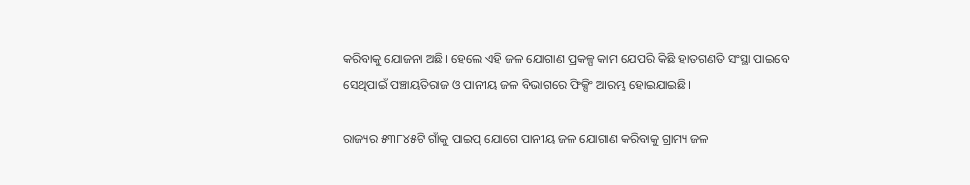କରିବାକୁ ଯୋଜନା ଅଛି। ହେଲେ ଏହି ଜଳ ଯୋଗାଣ ପ୍ରକଳ୍ପ କାମ ଯେପରି କିଛି ହାତଗଣତି ସଂସ୍ଥା ପାଇବେ ସେଥିପାଇଁ ପଞ୍ଚାୟତିରାଜ ଓ ପାନୀୟ ଜଳ ବିଭାଗରେ ଫିକ୍ସିଂ ଆରମ୍ଭ ହୋଇଯାଇଛି।

ରାଜ୍ୟର ୫୩୮୪୫ଟି ଗାଁକୁ ପାଇପ୍ ଯୋଗେ ପାନୀୟ ଜଳ ଯୋଗାଣ କରିବାକୁ ଗ୍ରାମ୍ୟ ଜଳ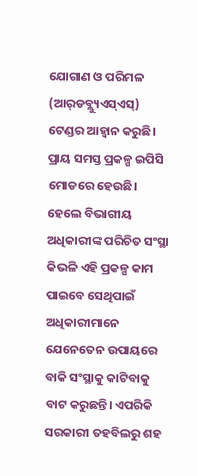ଯୋଗାଣ ଓ ପରିମଳ (ଆର୍‌ଡବ୍ଲ୍ୟୁଏସ୍‌ଏସ୍‌) ଟେଣ୍ଡର ଆହ୍ବାନ କରୁଛି। ପ୍ରାୟ ସମସ୍ତ ପ୍ରକଳ୍ପ ଇପିସି ମୋଡରେ ହେଉଛି। ହେଲେ ବିଭାଗୀୟ ଅଧିକାରୀଙ୍କ ପରିଚିତ ସଂସ୍ଥା କିଭଳି ଏହି ପ୍ରକଳ୍ପ କାମ ପାଇବେ ସେଥିପାଇଁ ଅଧିକାରୀମାନେ ଯେନେତେନ ଉପାୟରେ ବାକି ସଂସ୍ଥାକୁ କାଟିବାକୁ ବାଟ କରୁଛନ୍ତି। ଏପରିକି ସରକାରୀ ତହବିଲରୁ ଶହ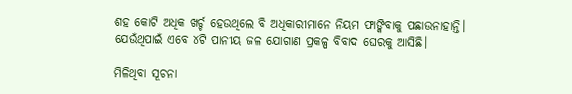ଶହ କୋଟି ଅଧିକ ଖର୍ଚ୍ଚ ହେଉଥିଲେ ବି ଅଧିକାରୀମାନେ ନିୟମ ଫାଙ୍କିବାକୁ ପଛାଉନାହାନ୍ତି। ଯେଉଁଥିପାଇଁ ଏବେ ୪ଟି ପାନୀୟ ଜଳ ଯୋଗାଣ ପ୍ରକଳ୍ପ ବିବାଦ ଘେରକୁ ଆସିଛି।

ମିଳିଥିବା ସୂଚନା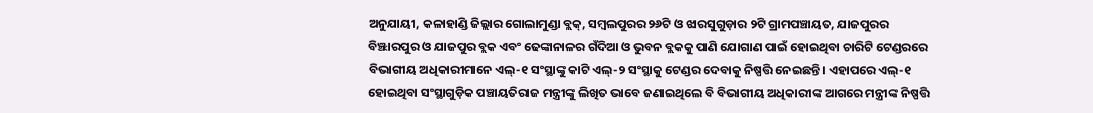ଅନୁଯାୟୀ, କଳାହାଣ୍ଡି ଜିଲ୍ଲାର ଗୋଲାମୁଣ୍ଡା ବ୍ଲକ୍‌, ସମ୍ବଲପୁରର ୨୬ଟି ଓ ଝାରସୁଗୁଡ଼ାର ୨ଟି ଗ୍ରାମପଞ୍ଚାୟତ, ଯାଜପୁରର ବିଞ୍ଝାରପୁର ଓ ଯାଜପୁର ବ୍ଲକ ଏବଂ ଢେଙ୍କାନାଳର ଗଁଦିଆ ଓ ଭୁବନ ବ୍ଲକକୁ ପାଣି ଯୋଗାଣ ପାଇଁ ହୋଇଥିବା ଚାରିଟି ଟେଣ୍ଡରରେ ବିଭାଗୀୟ ଅଧିକାରୀମାନେ ଏଲ୍‌-୧ ସଂସ୍ଥାଙ୍କୁ କାଟି ଏଲ୍‌-୨ ସଂସ୍ଥାକୁ ଟେଣ୍ଡର ଦେବାକୁ ନିଷ୍ପତ୍ତି ‌ନେଇଛନ୍ତି। ଏହାପରେ ଏଲ୍‌-୧ ହୋଇଥିବା ସଂସ୍ଥାଗୁଡ଼ିକ ପଞ୍ଚାୟତିରାଜ ମନ୍ତ୍ରୀଙ୍କୁ ଲିଖିତ ଭାବେ ଜଣାଇଥିଲେ ବି ବିଭାଗୀୟ ଅଧିକାରୀଙ୍କ ଆଗରେ ମନ୍ତ୍ରୀଙ୍କ ନିଷ୍ପତ୍ତି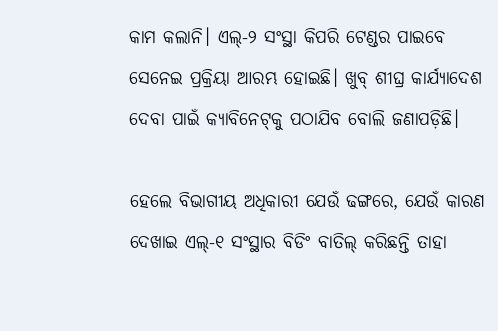କାମ କଲାନି। ଏଲ୍‌-୨ ସଂସ୍ଥା କିପରି ଟେଣ୍ଡର ପାଇବେ ସେନେଇ ପ୍ରକ୍ରିୟା ଆରମ୍ଭ ହୋଇଛି। ଖୁବ୍‌ ଶୀଘ୍ର ‌କାର୍ଯ୍ୟାଦେଶ ଦେବା ପାଇଁ କ୍ୟାବିନେଟ୍‌କୁ ପଠାଯିବ ବୋଲି ଜଣାପଡ଼ିଛି।

ହେଲେ ବିଭାଗୀୟ ଅଧିକାରୀ ଯେଉଁ ଢଙ୍ଗରେ, ଯେଉଁ କାରଣ ଦେଖାଇ ଏଲ୍‌-୧ ସଂସ୍ଥାର ବିଡିଂ ବାତିଲ୍‌ କରିଛନ୍ତି ତାହା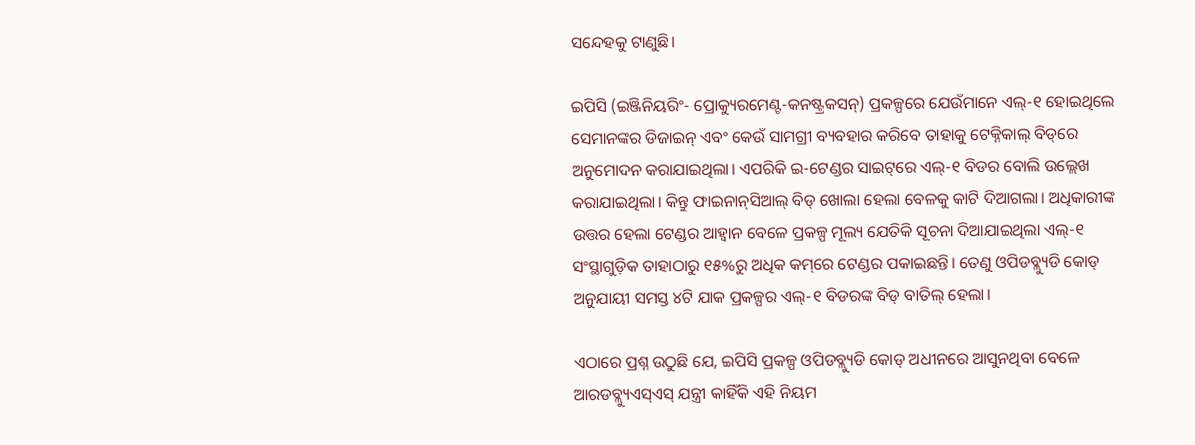ସନ୍ଦେହକୁ ଟାଣୁଛି।

ଇପିସି (ଇଞ୍ଜିନିୟରିଂ- ପ୍ରୋକ୍ୟୁରମେଣ୍ଟ-କନଷ୍ଟ୍ରକସନ୍‌) ପ୍ରକଳ୍ପରେ ଯେଉଁମାନେ ଏଲ୍‌-୧ ହୋଇଥିଲେ ସେମା‌ନଙ୍କର ଡିଜାଇନ୍ ଏବଂ କେଉଁ ସାମଗ୍ରୀ ବ୍ୟବହାର କରିବେ ତାହାକୁ ଟେକ୍ନିକାଲ୍‌ ବିଡ୍‌ରେ ଅନୁମୋଦନ କରାଯାଇଥିଲା। ଏପରିକି ଇ-ଟେଣ୍ଡର ସାଇଟ୍‌ରେ ଏଲ୍‌-୧ ବିଡର ବୋଲି ଉଲ୍ଲେଖ କରାଯାଇଥିଲା। କିନ୍ତୁ ଫାଇନାନ୍‌ସିଆଲ୍‌ ବିଡ୍‌ ଖୋଲା ହେଲା ବେଳକୁ କାଟି ଦିଆଗଲା। ଅଧିକାରୀଙ୍କ ଉତ୍ତର ହେଲା ଟେଣ୍ଡର ଆହ୍ବାନ ବେଳେ ପ୍ରକଳ୍ପ ମୂଲ୍ୟ ଯେତିକି ସୂଚନା ଦିଆଯାଇଥିଲା ଏଲ୍‌-୧ ସଂସ୍ଥାଗୁଡ଼ିକ ତାହାଠାରୁ ୧୫%ରୁ ଅଧିକ କମ୍‌ରେ ଟେଣ୍ଡର ପକାଇଛନ୍ତି। ତେଣୁ ଓପିଡବ୍ଲ୍ୟୁଡି କୋଡ୍‌ ଅନୁଯାୟୀ ସମସ୍ତ ୪ଟି ଯାକ ପ୍ରକଳ୍ପର ଏଲ୍‌-୧ ବିଡରଙ୍କ ବିଡ୍‌ ବାତିଲ୍‌ ହେଲା।

ଏଠାରେ ପ୍ରଶ୍ନ ଉଠୁଛି ଯେ, ଇପିସି ପ୍ରକଳ୍ପ ଓପିଡବ୍ଲ୍ୟୁଡି କୋଡ୍‌ ଅଧୀନରେ ଆସୁନଥିବା ବେଳେ ଆରଡବ୍ଲ୍ୟୁଏସ୍‌ଏସ୍‌ ଯନ୍ତ୍ରୀ କାହିଁକି ଏହି ନିୟମ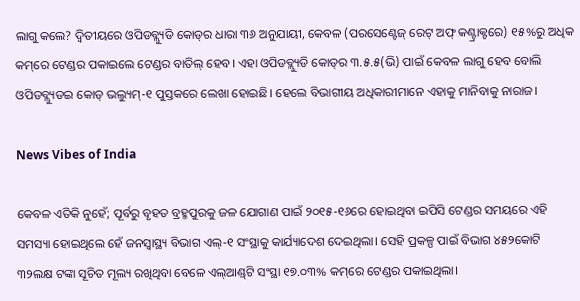ଲାଗୁ କଲେ? ଦ୍ବିତୀୟରେ ଓପିଡବ୍ଲ୍ୟୁଡି କୋଡ୍‌ର ଧାରା ୩୬ ଅନୁଯାୟୀ, କେବଳ (ପରସେଣ୍ଟେଜ୍‌ ରେଟ୍‌ ଅଫ୍ କଣ୍ଟ୍ରାକ୍ଟରେ) ୧୫%ରୁ ଅଧିକ କମ୍‌ରେ ଟେଣ୍ଡର ପକାଇଲେ ଟେଣ୍ଡର ବାତିଲ୍‌ ହେବ। ଏହା ଓପିଡବ୍ଲ୍ୟୁଡି କୋଡ୍‌ର ୩.୫.୫(ଭି) ପାଇଁ କେବଳ ଲାଗୁ ହେବ ବୋଲି ଓପିଡବ୍ଲ୍ୟୁଡଇ କୋଡ୍‌ ଭଲ୍ୟୁମ୍‌-୧ ପୁସ୍ତକରେ ଲେଖା ହୋଇଛି। ହେଲେ ବିଭାଗୀୟ ଅଧିକାରୀମାନେ ଏହାକୁ ମାନିବାକୁ ନାରାଜ।

News Vibes of India

କେବଳ ଏତିକି ନୁହେଁ; ପୂର୍ବରୁ ବୃହତ ବ୍ରହ୍ମପୁରକୁ ଜଳ ଯୋଗାଣ ପାଇଁ ୨୦୧୫-୧୬ରେ ହୋଇଥିବା ଇପିସି ଟେଣ୍ଡର ସମୟରେ ଏହି ସମସ୍ୟା ହୋଇଥିଲେ ହେଁ ଜନସ୍ବାସ୍ଥ୍ୟ ବିଭାଗ ଏଲ୍‌-୧ ସଂସ୍ଥାକୁ କାର୍ଯ୍ୟାଦେଶ ଦେଇଥିଲା। ସେହି ପ୍ରକଳ୍ପ ପାଇଁ ବିଭାଗ ୪୫୨କୋଟି ୩୨ଲକ୍ଷ ଟଙ୍କା ସୂଚିତ ମୂଲ୍ୟ ରଖିଥିବା ବେଳେ ଏଲ୍‌ଆଣ୍ଡ୍‌ଟି ସଂସ୍ଥା ୧୭.୦୩% କମ୍‌ରେ ଟେଣ୍ଡର ପକାଇଥିଲା।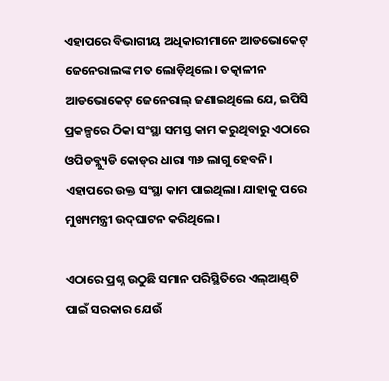ଏହାପରେ ବିଭାଗୀୟ ଅଧିକାରୀମାନେ ଆଡଭୋକେଟ୍‌ ଜେନେରାଲଙ୍କ ମତ ଲୋଡ଼ିଥିଲେ। ତତ୍କାଳୀନ ଆଡଭୋକେଟ୍‌ ଜେନେରାଲ୍‌ ଜଣାଇଥିଲେ ଯେ, ଇପିସି ପ୍ରକଳ୍ପରେ ଠିକା ସଂସ୍ଥା ସମସ୍ତ କାମ କରୁଥିବାରୁ ଏଠାରେ ଓପିଡବ୍ଲ୍ୟୁଡି କୋଡ୍‌ର ଧାରା ୩୬ ଲାଗୁ ହେବନି। ଏହାପରେ ଉକ୍ତ ସଂସ୍ଥା କାମ ପାଇଥିଲା। ଯାହାକୁ ପରେ ମୁଖ୍ୟମନ୍ତ୍ରୀ ଉଦ୍‌ଘାଟନ କରିଥିଲେ।

ଏଠାରେ ପ୍ରଶ୍ନ ଉଠୁଛି ସମାନ ପରିସ୍ଥିତିରେ ଏଲ୍‌ଆଣ୍ଡ୍‌ଟି ପାଇଁ ସରକାର ଯେଉଁ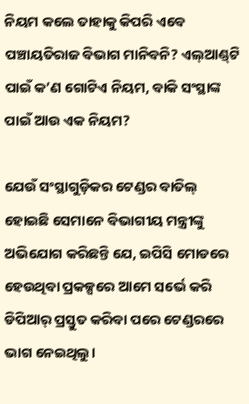ନିୟମ କଲେ ତାହାକୁ କିପରି ଏବେ ପଞ୍ଚାୟତିରାଜ ବିଭାଗ ମାନିବନି? ଏଲ୍‌ଆଣ୍ଡ୍‌ଟି ପାଇଁ କ’ଣ ଗୋଟିଏ ନିୟମ, ବାକି ସଂସ୍ଥାଙ୍କ ପାଇଁ ଆଉ ଏକ ନିୟମ?

ଯେଉଁ ସଂସ୍ଥାଗୁଡ଼ିକର ଟେଣ୍ଡର ବାତିଲ୍‌ ହୋଇଛି ସେମାନେ ବିଭାଗୀୟ ମନ୍ତ୍ରୀଙ୍କୁ ଅଭିଯୋଗ କରିଛନ୍ତି ଯେ, ଇପିସି ମୋଡରେ ହେଉଥିବା ପ୍ରକଳ୍ପରେ ଆମେ ସର୍ଭେ କରି ଡିପିଆର୍‌ ପ୍ରସ୍ତୁତ କରିବା ପରେ ଟେଣ୍ଡରରେ ଭାଗ ନେଇଥିଲୁ।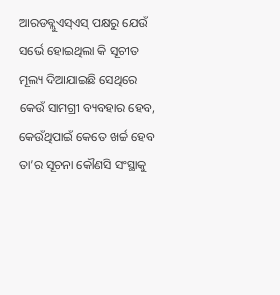ଆରଡବ୍ଲୁଏସ୍‌ଏସ୍‌ ପକ୍ଷରୁ ଯେଉଁ ସର୍ଭେ ହୋଇଥିଲା କି ସୂଚୀତ ମୂଲ୍ୟ ଦିଆଯାଇଛି ସେଥିରେ କେଉଁ ସାମଗ୍ରୀ ବ୍ୟବହାର ହେବ, କେଉଁଥିପାଇଁ କେତେ ଖର୍ଚ୍ଚ ହେବ ତା’ର ସୂଚନା କୌଣସି ସଂସ୍ଥାକୁ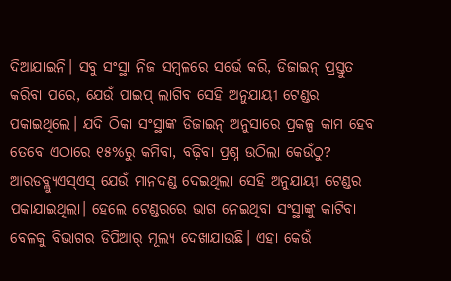ଦିଆଯାଇନି। ସବୁ ସଂସ୍ଥା ନିଜ ସମ୍ବଳରେ ସର୍ଭେ କରି, ଡିଜାଇନ୍ ପ୍ରସ୍ତୁତ କରିବା ପରେ, ଯେଉଁ ପାଇପ୍ ଲାଗିବ ସେହି ଅନୁଯାୟୀ ଟେଣ୍ଡର ପକାଇଥିଲେ। ଯଦି ଠିକା ସଂସ୍ଥାଙ୍କ ଡିଜାଇନ୍ ଅନୁସାରେ ପ୍ରକଳ୍ପ କାମ ହେବ ତେବେ ଏଠାରେ ୧୫%ରୁ କମିବା, ବଢ଼ିବା ପ୍ରଶ୍ନ ଉଠିଲା କେଉଁଠୁ? ଆରଡବ୍ଲ୍ୟୁଏସ୍‌ଏସ୍‌ ଯେଉଁ ମାନଦଣ୍ଡ ଦେଇଥିଲା ସେହି ଅନୁଯାୟୀ ଟେଣ୍ଡର ପକାଯାଇଥିଲା। ହେଲେ ଟେଣ୍ଡରରେ ଭାଗ ନେଇଥିବା ସଂସ୍ଥାଙ୍କୁ କାଟିବା ବେଳକୁ ବିଭାଗର ଡିପିଆର୍‌ ମୂଲ୍ୟ ଦେଖାଯାଉଛି। ଏହା କେଉଁ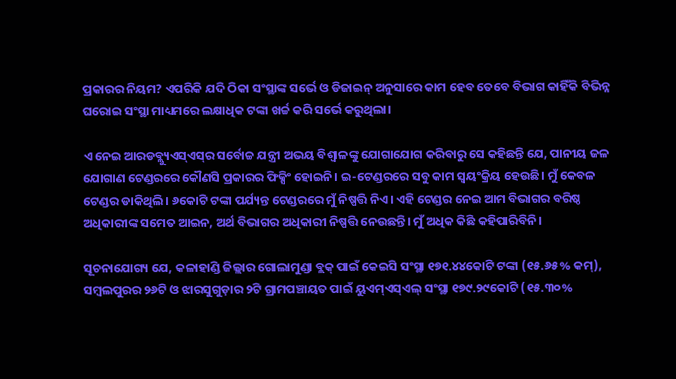ପ୍ରକାରର ନିୟମ? ଏପରିକି ଯଦି ଠିକା ସଂସ୍ଥାଙ୍କ ସର୍ଭେ ଓ ଡିଜାଇନ୍‌ ଅନୁସାରେ କାମ ହେବ ତେବେ ବିଭାଗ କାହିଁକି ବିଭିନ୍ନ ଘରୋଇ ସଂସ୍ଥା ମାଧ୍ୟମରେ ଲକ୍ଷାଧିକ ଟଙ୍କା ଖର୍ଚ୍ଚ କରି ସର୍ଭେ କରୁଥିଲା।

ଏ ନେଇ ଆରଡବ୍ଲ୍ୟୁଏସ୍‌ଏସ୍‌ର ସର୍ବୋଚ୍ଚ ଯନ୍ତ୍ରୀ ଅଭୟ ବିଶ୍ବାଳଙ୍କୁ ଯୋଗାଯୋଗ କରିବାରୁ ସେ କହିଛନ୍ତି ଯେ, ପାନୀୟ ଜଳ ଯୋଗାଣ ଟେଣ୍ଡରରେ କୌଣସି ପ୍ରକାରର ଫିକ୍ସିଂ ହୋଇନି। ଇ-ଟେଣ୍ଡରରେ ସବୁ କାମ ସ୍ବୟଂକ୍ରିୟ ହେଉଛି। ମୁଁ କେବଳ ଟେଣ୍ଡର ଡାକିଥିଲି। ୬କୋଟି ଟଙ୍କା ପର୍ଯ୍ୟନ୍ତ ଟେଣ୍ଡରରେ ମୁଁ ନିଷ୍ପତ୍ତି ନିଏ। ଏହି ଟେଣ୍ଡର ନେଇ ଆମ ବିଭାଗର ବରିଷ୍ଠ ଅଧିକାରୀଙ୍କ ସମେତ ଆଇନ, ଅର୍ଥ ବିଭାଗର ଅଧିକାରୀ ନିଷ୍ପତ୍ତି ନେଉଛନ୍ତି। ମୁଁ ଅଧିକ କିଛି କହିପାରିବିନି।

ସୂଚନାଯୋଗ୍ୟ ଯେ, କଳାହାଣ୍ଡି ଜିଲ୍ଲାର ଗୋଲାମୁଣ୍ଡା ବ୍ଲକ୍‌ ପାଇଁ କେଇସି ସଂସ୍ଥା ୧୭୧.୪୪କୋଟି ଟଙ୍କା (୧୫.୬୫% କମ୍‌), ସମ୍ବଲପୁରର ୨୬ଟି ଓ ଝାରସୁଗୁଡ଼ାର ୨ଟି ଗ୍ରାମପଞ୍ଚାୟତ ପାଇଁ ୟୁଏମ୍‌ଏସ୍‌ଏଲ୍‌ ସଂସ୍ଥା ୧୭୯.୨୯କୋଟି (୧୫.୩୦%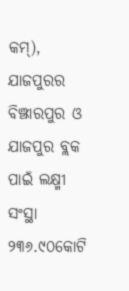କମ୍‌), ଯାଜପୁରର ବିଞ୍ଝାରପୁର ଓ ଯାଜପୁର ବ୍ଲକ ପାଇଁ ଲକ୍ଷ୍ମୀ ସଂସ୍ଥା ୨୩୬.୯୦କୋଟି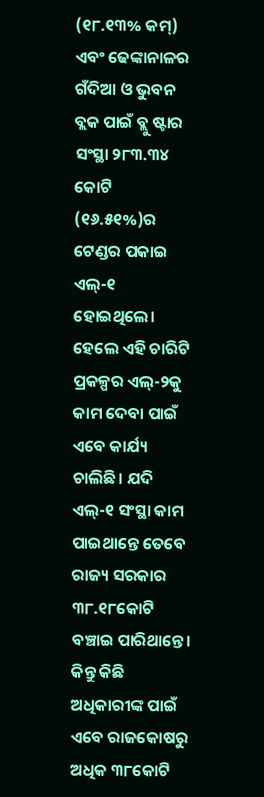(୧୮.୧୩% କମ୍‌) ଏବଂ ଢେଙ୍କାନାଳର ଗଁଦିଆ ଓ ଭୁବନ ବ୍ଲକ ପାଇଁ ବ୍ଲୁ ଷ୍ଟାର ସଂସ୍ଥା ୨୮୩.୩୪ କୋଟି (୧୬.୫୧%)ର ଟେଣ୍ଡର ପକାଇ ଏଲ୍‌-୧ ହୋଇଥିଲେ। ହେଲେ ଏହି ଚାରିଟି ପ୍ରକଳ୍ପର ଏଲ୍‌-୨କୁ କାମ ଦେବା ପାଇଁ ଏବେ କାର୍ଯ୍ୟ ଚାଲିଛି। ଯଦି ଏଲ୍‌-୧ ସଂସ୍ଥା କାମ ପାଇଥାନ୍ତେ ତେବେ ରାଜ୍ୟ ସରକାର ୩୮.୧୮କୋଟି ବଞ୍ଚାଇ ପାରିଥାନ୍ତେ। କିନ୍ତୁ କିଛି ଅଧିକାରୀଙ୍କ ପାଇଁ ଏବେ ରାଜକୋଷରୁ ଅଧିକ ୩୮କୋଟି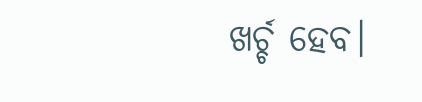ଖର୍ଚ୍ଚ ହେବ।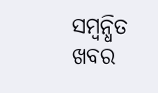ସମ୍ବନ୍ଧିତ ଖବର